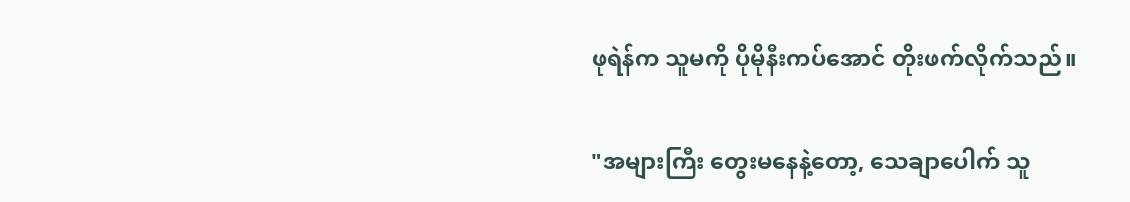ဖုရဲန်က သူမကို ပိုမိုနီးကပ်အောင် တိုးဖက်လိုက်သည်။

"အများကြီး တွေးမနေနဲ့တော့, သေချာပေါက် သူ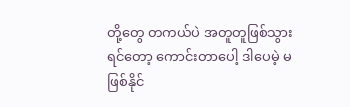တို့တွေ တကယ်ပဲ အတူတူဖြစ်သွားရင်တော့ ကောင်းတာပေါ့ ဒါပေမဲ့ မဖြစ်နိုင်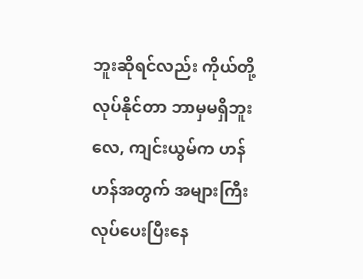ဘူးဆိုရင်လည်း ကိုယ်တို့လုပ်နိုင်တာ ဘာမှမရှိဘူးလေ, ကျင်းယွမ်က ဟန်ဟန်အတွက် အများကြီး လုပ်ပေးပြီးနေ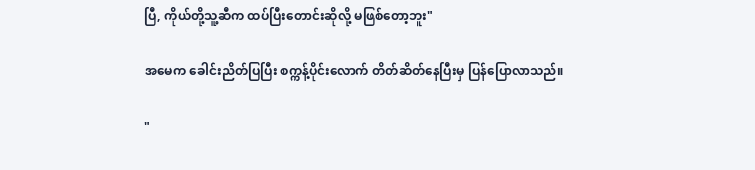ပြီ, ကိုယ်တို့သူ့ဆီက ထပ်ပြီးတောင်းဆိုလို့ မဖြစ်တော့ဘူး"

အမေက ခေါင်းညိတ်ပြပြီး စက္ကန့်ပိုင်းလောက် တိတ်ဆိတ်နေပြီးမှ ပြန်ပြောလာသည်။

"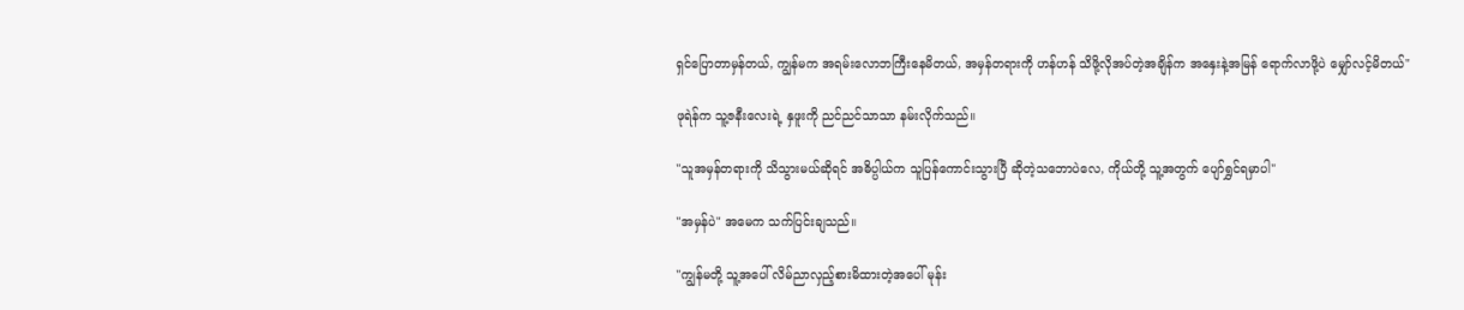ရှင်ပြောတာမှန်တယ်, ကျွန်မက အရမ်းလောဘကြီးနေမိတယ်, အမှန်တရားကို ဟန်ဟန် သိဖို့လိုအပ်တဲ့အချိန်က အနှေးနဲ့အမြန် ရောက်လာဖို့ပဲ မျှော်လင့်မိတယ်"

ဖုရဲန်က သူ့ဇနီးလေးရဲ့ နှဖူးကို ညင်ညင်သာသာ နမ်းလိုက်သည်။

"သူအမှန်တရားကို သိသွားမယ်ဆိုရင် အဓိပ္ပါယ်က သူပြန်ကောင်းသွားပြီ ဆိုတဲ့သဘောပဲလေ, ကိုယ်တို့ သူ့အတွက် ပျော်ရွှင်ရမှာပါ"

"အမှန်ပဲ" အမေက သက်ပြင်းချသည်။

"ကျွန်မတို့ သူ့အပေါ် လိမ်ညာလှည့်စားမိထားတဲ့အပေါ် မုန်း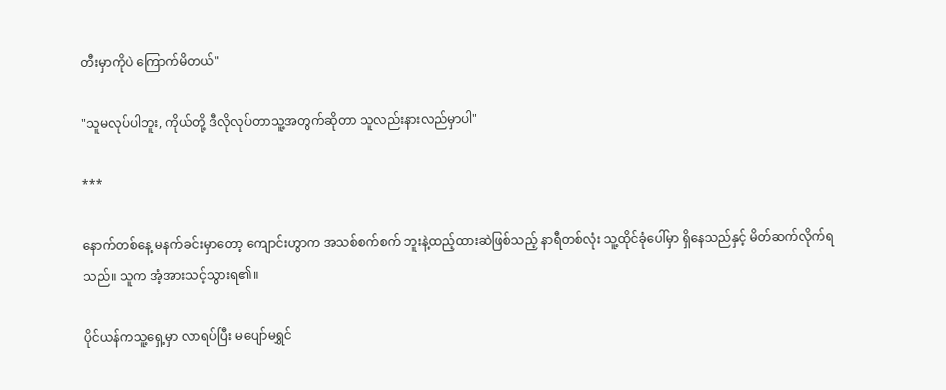တီးမှာကိုပဲ ကြောက်မိတယ်"

"သူမလုပ်ပါဘူး, ကိုယ်တို့ ဒီလိုလုပ်တာသူ့အတွက်ဆိုတာ သူလည်းနားလည်မှာပါ"

***

နောက်တစ်နေ့ မနက်ခင်းမှာတော့ ကျောင်းဟွာက အသစ်စက်စက် ဘူးနဲ့ထည့်ထားဆဲဖြစ်သည့် နာရီတစ်လုံး သူ့ထိုင်ခုံပေါ်မှာ ရှိနေသည်နှင့် မိတ်ဆက်လိုက်ရသည်။ သူက အံ့အားသင့်သွားရ၏။

ပိုင်ယန်ကသူ့ရှေ့မှာ လာရပ်ပြီး မပျော်မရွှင်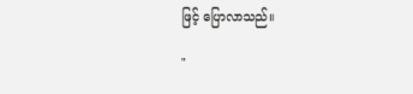ဖြင့် ပြောလာသည်။

"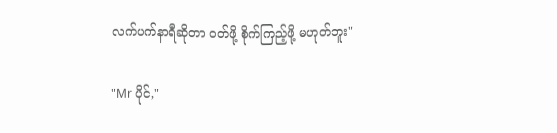လက်ပက်နာရီဆိုတာ ဝတ်ဖို့ စိုက်ကြည့်ဖို့ မဟုတ်ဘူး"

"Mr ပိုင်,"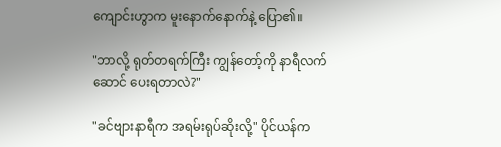ကျောင်းဟွာက မူးနောက်နောက်နဲ့ ပြော၏။

"ဘာလို့ ရုတ်တရက်ကြီး ကျွန်တော့်ကို နာရီလက်ဆောင် ပေးရတာလဲ?"

"ခင်ဗျားနာရီက အရမ်းရုပ်ဆိုးလို့" ပိုင်ယန်က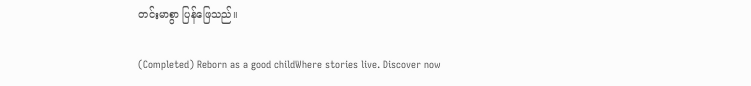တင်းမာစွာ ပြန်ဖြေသည်။

(Completed) Reborn as a good childWhere stories live. Discover now